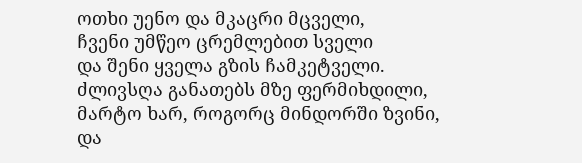ოთხი უენო და მკაცრი მცველი,
ჩვენი უმწეო ცრემლებით სველი
და შენი ყველა გზის ჩამკეტველი.
ძლივსღა განათებს მზე ფერმიხდილი,
მარტო ხარ, როგორც მინდორში ზვინი,
და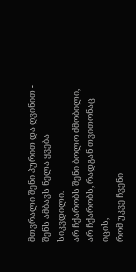მთვრალი შენი პურით და ღვინით -
შენს ამბავს ნელა ყვება სიკვდილი.
არ ჩქარობს შენი ბოლო ძმობილი,
არ ჩქარობს, რადგან თვითონაც იცის,
რომ უკვე ჩვენი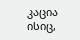კაცია ისიც,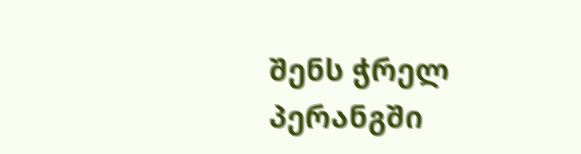შენს ჭრელ პერანგში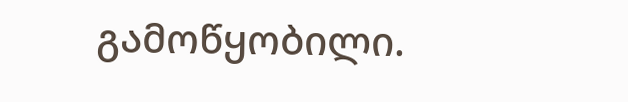გამოწყობილი.